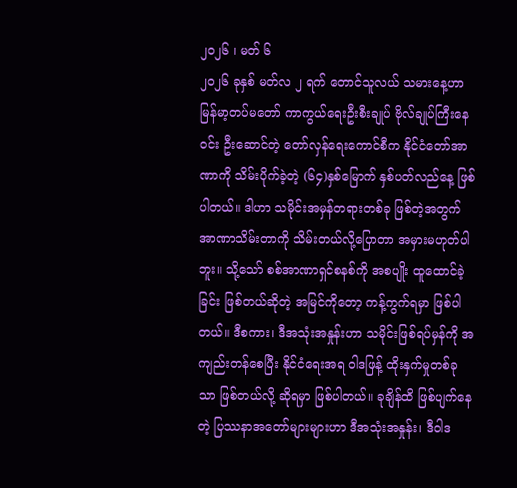၂၀၂၆ ၊ မတ် ၆
၂၀၂၆ ခုနှစ် မတ်လ ၂ ရက် တောင်သူလယ် သမားနေ့ဟာ မြန်မာ့တပ်မတော် ကာကွယ်ရေးဦးစီးချုပ် ဗိုလ်ချုပ်ကြီးနေဝင်း ဦးဆောင်တဲ့ တော်လှန်ရေးကောင်စီက နိုင်ငံတော်အာဏာကို သိမ်းပိုက်ခဲ့တဲ့ (၆၄)နှစ်မြောက် နှစ်ပတ်လည်နေ့ ဖြစ်ပါတယ်။ ဒါဟာ သမိုင်းအမှန်တရားတစ်ခု ဖြစ်တဲ့အတွက် အာဏာသိမ်းတာကို သိမ်းတယ်လို့ပြောတာ အမှားမဟုတ်ပါဘူး။ သို့သော် စစ်အာဏာရှင်စနစ်ကို အစပျိုး ထူထောင်ခဲ့ခြင်း ဖြစ်တယ်ဆိုတဲ့ အမြင်ကိုတော့ ကန့်ကွက်ရမှာ ဖြစ်ပါတယ်။ ဒီစကား၊ ဒီအသုံးအနှုန်းဟာ သမိုင်းဖြစ်ရပ်မှန်ကို အကျည်းတန်စေပြီး နိုင်ငံရေးအရ ဝါဒဖြန့် ထိုးနှက်မှုတစ်ခုသာ ဖြစ်တယ်လို့ ဆိုရမှာ ဖြစ်ပါတယ်။ ခုချိန်ထိ ဖြစ်ပျက်နေတဲ့ ပြဿနာအတော်များများဟာ ဒီအသုံးအနှုန်း၊ ဒီဝါဒ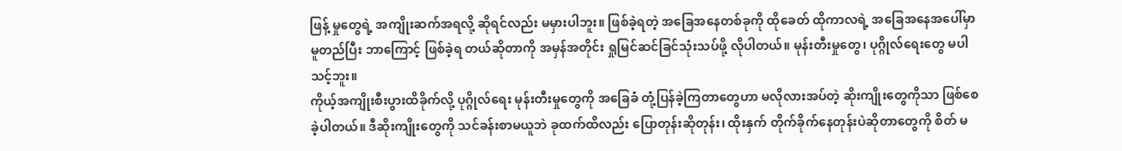ဖြန့် မှုတွေရဲ့ အကျိုးဆက်အရလို့ ဆိုရင်လည်း မမှားပါဘူး။ ဖြစ်ခဲ့ရတဲ့ အခြေအနေတစ်ခုကို ထိုခေတ် ထိုကာလရဲ့ အခြေအနေအပေါ်မှာ မူတည်ပြီး ဘာကြောင့် ဖြစ်ခဲ့ရ တယ်ဆိုတာကို အမှန်အတိုင်း ရှုမြင်ဆင်ခြင်သုံးသပ်ဖို့ လိုပါတယ်။ မုန်းတီးမှုတွေ၊ ပုဂ္ဂိုလ်ရေးတွေ မပါသင့်ဘူး။
ကိုယ့်အကျိုးစီးပွားထိခိုက်လို့ ပုဂ္ဂိုလ်ရေး မုန်းတီးမှုတွေကို အခြေခံ တုံ့ပြန်ခဲ့ကြတာတွေဟာ မလိုလားအပ်တဲ့ ဆိုးကျိုးတွေကိုသာ ဖြစ်စေခဲ့ပါတယ်။ ဒီဆိုးကျိုးတွေကို သင်ခန်းစာမယူဘဲ ခုထက်ထိလည်း ပြောတုန်းဆိုတုန်း၊ ထိုးနှက် တိုက်ခိုက်နေတုန်းပဲဆိုတာတွေကို စိတ် မ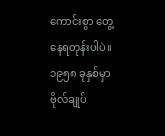ကောင်းစွာ တွေ့နေရတုန်းပါပဲ။ ၁၉၅၈ ခုနှစ်မှာ ဗိုလ်ချုပ်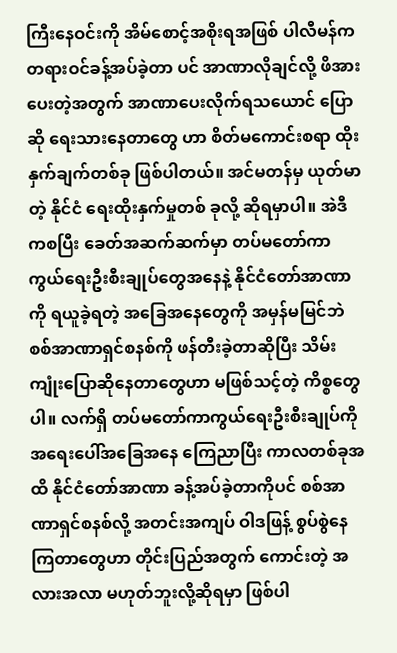ကြီးနေဝင်းကို အိမ်စောင့်အစိုးရအဖြစ် ပါလီမန်က တရားဝင်ခန့်အပ်ခဲ့တာ ပင် အာဏာလိုချင်လို့ ဖိအားပေးတဲ့အတွက် အာဏာပေးလိုက်ရသယောင် ပြောဆို ရေးသားနေတာတွေ ဟာ စိတ်မကောင်းစရာ ထိုးနှက်ချက်တစ်ခု ဖြစ်ပါတယ်။ အင်မတန်မှ ယုတ်မာတဲ့ နိုင်ငံ ရေးထိုးနှက်မှုတစ် ခုလို့ ဆိုရမှာပါ။ အဲဒီကစပြီး ခေတ်အဆက်ဆက်မှာ တပ်မတော်ကာကွယ်ရေးဦးစီးချုပ်တွေအနေနဲ့ နိုင်ငံတော်အာဏာကို ရယူခဲ့ရတဲ့ အခြေအနေတွေကို အမှန်မမြင်ဘဲ စစ်အာဏာရှင်စနစ်ကို ဖန်တီးခဲ့တာဆိုပြီး သိမ်းကျုံးပြောဆိုနေတာတွေဟာ မဖြစ်သင့်တဲ့ ကိစ္စတွေပါ။ လက်ရှိ တပ်မတော်ကာကွယ်ရေးဦးစီးချုပ်ကို အရေးပေါ်အခြေအနေ ကြေညာပြီး ကာလတစ်ခုအထိ နိုင်ငံတော်အာဏာ ခန့်အပ်ခဲ့တာကိုပင် စစ်အာဏာရှင်စနစ်လို့ အတင်းအကျပ် ဝါဒဖြန့် စွပ်စွဲနေကြတာတွေဟာ တိုင်းပြည်အတွက် ကောင်းတဲ့ အလားအလာ မဟုတ်ဘူးလို့ဆိုရမှာ ဖြစ်ပါ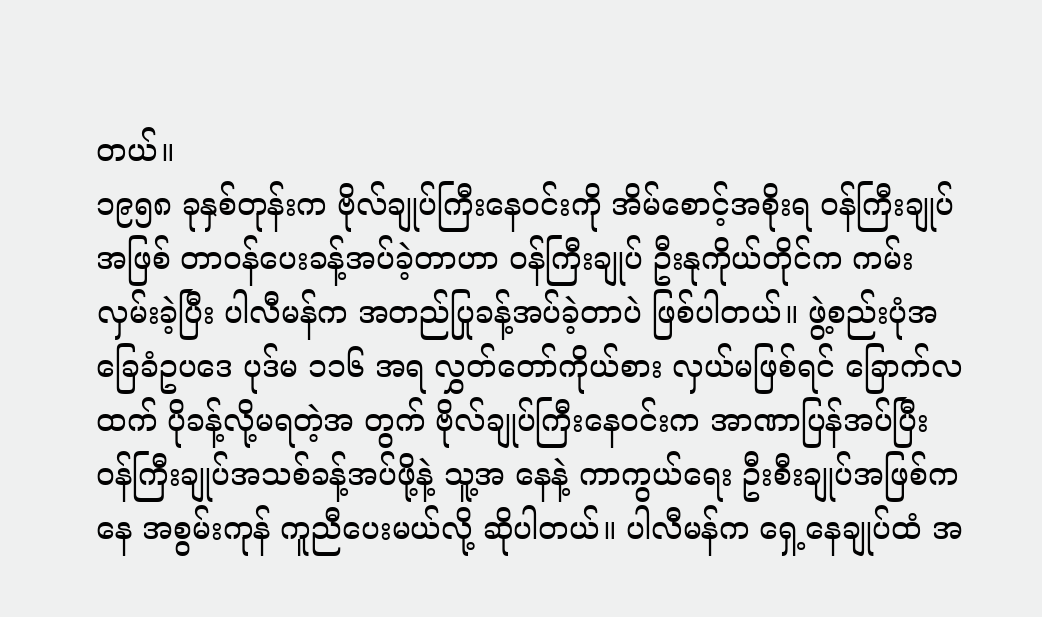တယ်။
၁၉၅၈ ခုနှစ်တုန်းက ဗိုလ်ချုပ်ကြီးနေဝင်းကို အိမ်စောင့်အစိုးရ ဝန်ကြီးချုပ်အဖြစ် တာဝန်ပေးခန့်အပ်ခဲ့တာဟာ ဝန်ကြီးချုပ် ဦးနုကိုယ်တိုင်က ကမ်းလှမ်းခဲ့ပြီး ပါလီမန်က အတည်ပြုခန့်အပ်ခဲ့တာပဲ ဖြစ်ပါတယ်။ ဖွဲ့စည်းပုံအခြေခံဥပဒေ ပုဒ်မ ၁၁၆ အရ လွှတ်တော်ကိုယ်စား လှယ်မဖြစ်ရင် ခြောက်လထက် ပိုခန့်လို့မရတဲ့အ တွက် ဗိုလ်ချုပ်ကြီးနေဝင်းက အာဏာပြန်အပ်ပြီး ဝန်ကြီးချုပ်အသစ်ခန့်အပ်ဖို့နဲ့ သူ့အ နေနဲ့ ကာကွယ်ရေး ဦးစီးချုပ်အဖြစ်ကနေ အစွမ်းကုန် ကူညီပေးမယ်လို့ ဆိုပါတယ်။ ပါလီမန်က ရှေ့နေချုပ်ထံ အ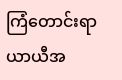ကြံတောင်းရာ ယာယီအ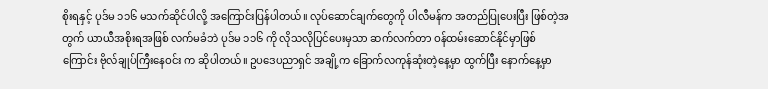စိုးရနှင့် ပုဒ်မ ၁၁၆ မသက်ဆိုင်ပါလို့ အကြောင်းပြန်ပါတယ်။ လုပ်ဆောင်ချက်တွေကို ပါလီမန်က အတည်ပြုပေးပြီး ဖြစ်တဲ့အတွက် ယာယီအစိုးရအဖြစ် လက်မခံဘဲ ပုဒ်မ ၁၁၆ ကို လိုသလိုပြင်ပေးမှသာ ဆက်လက်တာ ဝန်ထမ်းဆောင်နိုင်မှာဖြစ်ကြောင်း ဗိုလ်ချုပ်ကြီးနေဝင်း က ဆိုပါတယ်။ ဥပဒေပညာရှင် အချို့က ခြောက်လကုန်ဆုံးတဲ့နေ့မှာ ထွက်ပြီး နောက်နေ့မှာ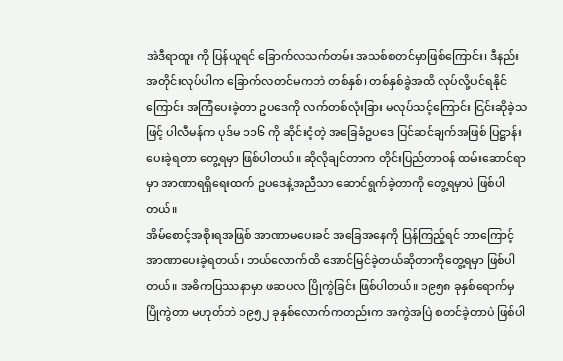အဲဒီရာထူး ကို ပြန်ယူရင် ခြောက်လသက်တမ်း အသစ်စတင်မှာဖြစ်ကြောင်း၊ ဒီနည်းအတိုင်းလုပ်ပါက ခြောက်လတင်မကဘဲ တစ်နှစ်၊ တစ်နှစ်ခွဲအထိ လုပ်လို့ပင်ရနိုင်ကြောင်း အကြံပေးခဲ့တာ ဥပဒေကို လက်တစ်လုံးခြား မလုပ်သင့်ကြောင်း ငြင်းဆိုခဲ့သဖြင့် ပါလီမန်က ပုဒ်မ ၁၁၆ ကို ဆိုင်းငံ့တဲ့ အခြေခံဥပဒေ ပြင်ဆင်ချက်အဖြစ် ပြဋ္ဌာန်းပေးခဲ့ရတာ တွေ့ရမှာ ဖြစ်ပါတယ်။ ဆိုလိုချင်တာက တိုင်းပြည်တာဝန် ထမ်းဆောင်ရာမှာ အာဏာရရှိရေးထက် ဥပဒေနဲ့အညီသာ ဆောင်ရွက်ခဲ့တာကို တွေ့ရမှာပဲ ဖြစ်ပါတယ်။
အိမ်စောင့်အစိုးရအဖြစ် အာဏာမပေးခင် အခြေအနေကို ပြန်ကြည့်ရင် ဘာကြောင့် အာဏာပေးခဲ့ရတယ်၊ ဘယ်လောက်ထိ အောင်မြင်ခဲ့တယ်ဆိုတာကိုတွေ့ရမှာ ဖြစ်ပါတယ်။ အဓိကပြဿနာမှာ ဖဆပလ ပြိုကွဲခြင်း ဖြစ်ပါတယ်။ ၁၉၅၈ ခုနှစ်ရောက်မှ ပြိုကွဲတာ မဟုတ်ဘဲ ၁၉၅၂ ခုနှစ်လောက်ကတည်းက အကွဲအပြဲ စတင်ခဲ့တာပဲ ဖြစ်ပါ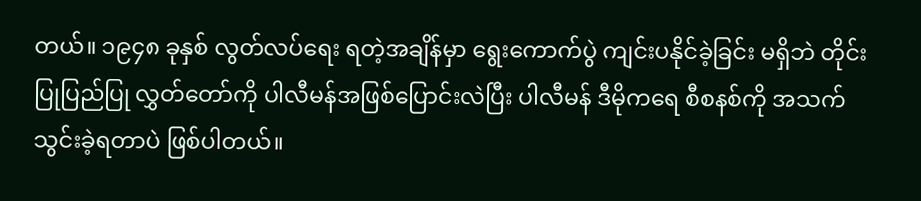တယ်။ ၁၉၄၈ ခုနှစ် လွတ်လပ်ရေး ရတဲ့အချိန်မှာ ရွေးကောက်ပွဲ ကျင်းပနိုင်ခဲ့ခြင်း မရှိဘဲ တိုင်းပြုပြည်ပြု လွှတ်တော်ကို ပါလီမန်အဖြစ်ပြောင်းလဲပြီး ပါလီမန် ဒီမိုကရေ စီစနစ်ကို အသက်သွင်းခဲ့ရတာပဲ ဖြစ်ပါတယ်။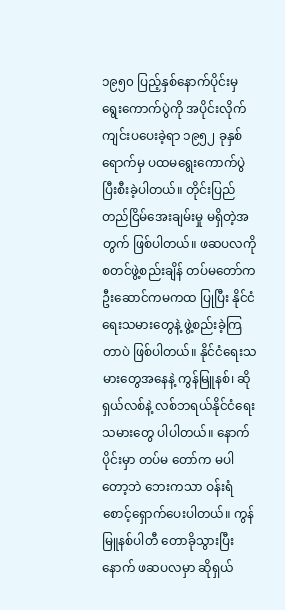၁၉၅၀ ပြည့်နှစ်နောက်ပိုင်းမှ ရွေးကောက်ပွဲကို အပိုင်းလိုက် ကျင်းပပေးခဲ့ရာ ၁၉၅၂ ခုနှစ်ရောက်မှ ပထမရွေးကောက်ပွဲ ပြီးစီးခဲ့ပါတယ်။ တိုင်းပြည်တည်ငြိမ်အေးချမ်းမှု မရှိတဲ့အတွက် ဖြစ်ပါတယ်။ ဖဆပလကို စတင်ဖွဲ့စည်းချိန် တပ်မတော်က ဦးဆောင်ကမကထ ပြုပြီး နိုင်ငံရေးသမားတွေနဲ့ ဖွဲ့စည်းခဲ့ကြတာပဲ ဖြစ်ပါတယ်။ နိုင်ငံရေးသမားတွေအနေနဲ့ ကွန်မြူနစ်၊ ဆိုရှယ်လစ်နဲ့ လစ်ဘရယ်နိုင်ငံရေးသမားတွေ ပါပါတယ်။ နောက်ပိုင်းမှာ တပ်မ တော်က မပါတော့ဘဲ ဘေးကသာ ဝန်းရံစောင့်ရှောက်ပေးပါတယ်။ ကွန်မြူနစ်ပါတီ တောခိုသွားပြီးနောက် ဖဆပလမှာ ဆိုရှယ်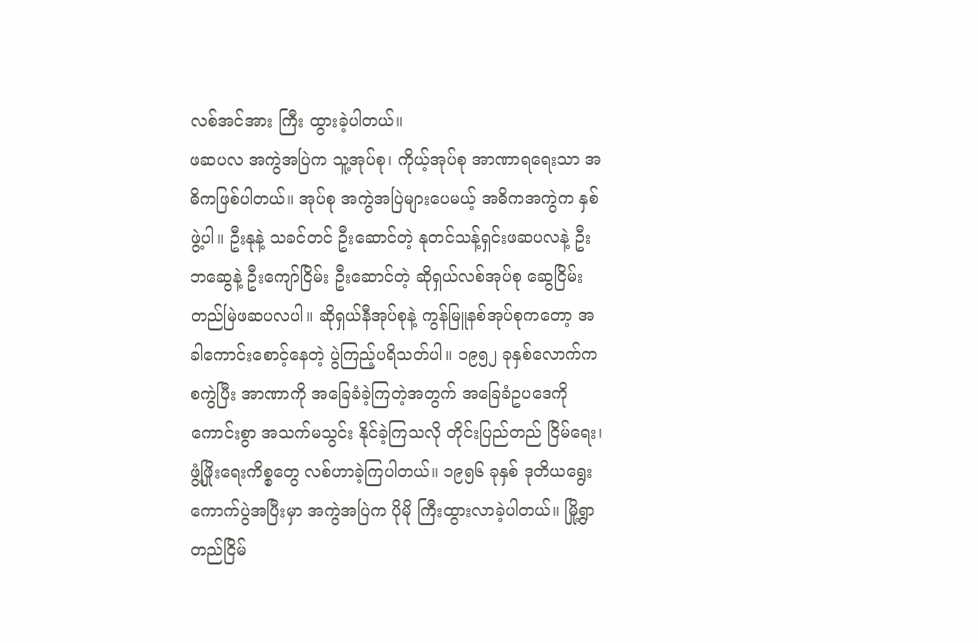လစ်အင်အား ကြီး ထွားခဲ့ပါတယ်။
ဖဆပလ အကွဲအပြဲက သူ့အုပ်စု၊ ကိုယ့်အုပ်စု အာဏာရရေးသာ အဓိကဖြစ်ပါတယ်။ အုပ်စု အကွဲအပြဲများပေမယ့် အဓိကအကွဲက နှစ်ဖွဲ့ပါ။ ဦးနုနဲ့ သခင်တင် ဦးဆောင်တဲ့ နုတင်သန့်ရှင်းဖဆပလနဲ့ ဦးဘဆွေနဲ့ ဦးကျော်ငြိမ်း ဦးဆောင်တဲ့ ဆိုရှယ်လစ်အုပ်စု ဆွေငြိမ်းတည်မြဲဖဆပလပါ။ ဆိုရှယ်နီအုပ်စုနဲ့ ကွန်မြူနစ်အုပ်စုကတော့ အခါကောင်းစောင့်နေတဲ့ ပွဲကြည့်ပရိသတ်ပါ။ ၁၉၅၂ ခုနှစ်လောက်ကစကွဲပြီး အာဏာကို အခြေခံခဲ့ကြတဲ့အတွက် အခြေခံဥပဒေကို ကောင်းစွာ အသက်မသွင်း နိုင်ခဲ့ကြသလို တိုင်းပြည်တည် ငြိမ်ရေး၊ ဖွံ့ဖြိုးရေးကိစ္စတွေ လစ်ဟာခဲ့ကြပါတယ်။ ၁၉၅၆ ခုနှစ် ဒုတိယရွေးကောက်ပွဲအပြီးမှာ အကွဲအပြဲက ပိုမို ကြီးထွားလာခဲ့ပါတယ်။ မြို့ရွာ တည်ငြိမ်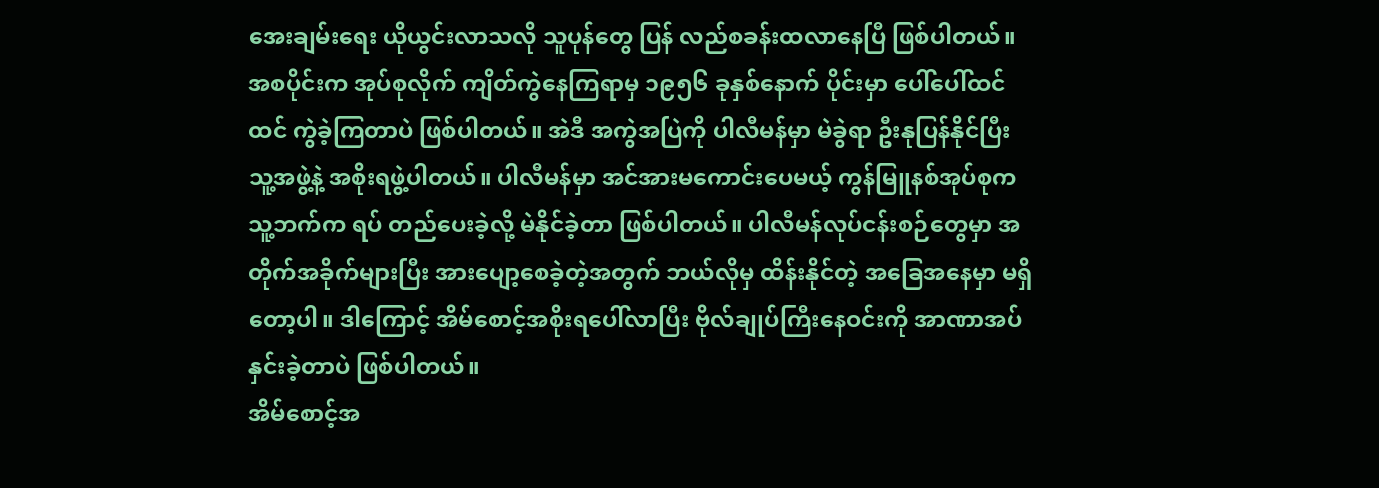အေးချမ်းရေး ယိုယွင်းလာသလို သူပုန်တွေ ပြန် လည်စခန်းထလာနေပြီ ဖြစ်ပါတယ်။ အစပိုင်းက အုပ်စုလိုက် ကျိတ်ကွဲနေကြရာမှ ၁၉၅၆ ခုနှစ်နောက် ပိုင်းမှာ ပေါ်ပေါ်ထင်ထင် ကွဲခဲ့ကြတာပဲ ဖြစ်ပါတယ်။ အဲဒီ အကွဲအပြဲကို ပါလီမန်မှာ မဲခွဲရာ ဦးနုပြန်နိုင်ပြီး သူ့အဖွဲ့နဲ့ အစိုးရဖွဲ့ပါတယ်။ ပါလီမန်မှာ အင်အားမကောင်းပေမယ့် ကွန်မြူနစ်အုပ်စုက သူ့ဘက်က ရပ် တည်ပေးခဲ့လို့ မဲနိုင်ခဲ့တာ ဖြစ်ပါတယ်။ ပါလီမန်လုပ်ငန်းစဉ်တွေမှာ အတိုက်အခိုက်များပြီး အားပျော့စေခဲ့တဲ့အတွက် ဘယ်လိုမှ ထိန်းနိုင်တဲ့ အခြေအနေမှာ မရှိတော့ပါ။ ဒါကြောင့် အိမ်စောင့်အစိုးရပေါ်လာပြီး ဗိုလ်ချုပ်ကြီးနေဝင်းကို အာဏာအပ်နှင်းခဲ့တာပဲ ဖြစ်ပါတယ်။
အိမ်စောင့်အ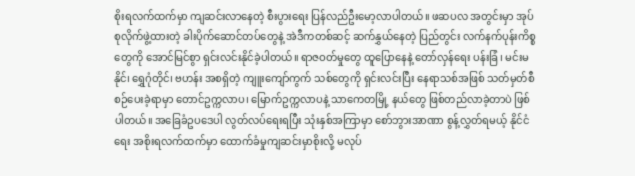စိုးရလက်ထက်မှာ ကျဆင်းလာနေတဲ့ စီးပွားရေး ပြန်လည်ဦးမော့လာပါတယ်။ ဖဆပလ အတွင်းမှာ အုပ်စုလိုက်ဖွဲ့ထားတဲ့ ခါးပိုက်ဆောင်တပ်တွေနဲ့ အဲဒီကတစ်ဆင့် ဆက်နွှယ်နေတဲ့ ပြည်တွင်း လက်နက်ပုန်းကိစ္စတွေကို အောင်မြင်စွာ ရှင်းလင်းနိုင်ခဲ့ပါတယ်။ ရာဇဝတ်မှုတွေ ထူပြောနေနဲ့ တော်လှန်ရေး ပန်းခြံ၊ မင်းမနိုင်၊ ရွှေဂုံတိုင်၊ ဗဟန်း အစရှိတဲ့ ကျူးကျော်ကွက် သစ်တွေကို ရှင်းလင်းပြီး နေရာသစ်အဖြစ် သတ်မှတ်စီစဉ်ပေးခဲ့ရာမှာ တောင်ဥက္ကလာပ၊ မြောက်ဥက္ကလာပနဲ့ သာကေတမြို့ နယ်တွေ ဖြစ်တည်လာခဲ့တာပဲ ဖြစ်ပါတယ်။ အခြေခံဥပဒေပါ လွတ်လပ်ရေးရပြီး သုံးနှစ်အကြာမှာ စော်ဘွားအာဏာ စွန့်လွှတ်ရမယ့် နိုင်ငံရေး အစိုးရလက်ထက်မှာ ထောက်ခံမှုကျဆင်းမှာစိုးလို့ မလုပ်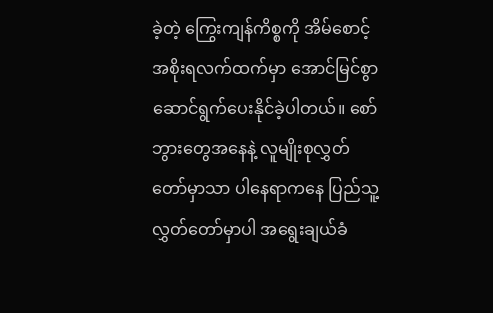ခဲ့တဲ့ ကြွေးကျန်ကိစ္စကို အိမ်စောင့်အစိုးရလက်ထက်မှာ အောင်မြင်စွာ ဆောင်ရွက်ပေးနိုင်ခဲ့ပါတယ်။ စော်ဘွားတွေအနေနဲ့ လူမျိုးစုလွှတ်တော်မှာသာ ပါနေရာကနေ ပြည်သူ့လွှတ်တော်မှာပါ အရွေးချယ်ခံ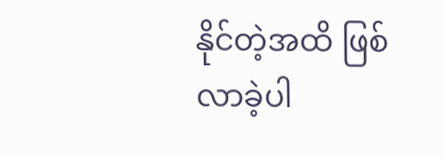နိုင်တဲ့အထိ ဖြစ်လာခဲ့ပါ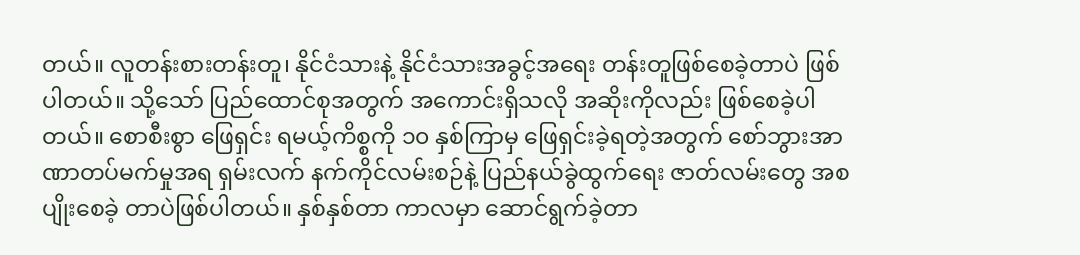တယ်။ လူတန်းစားတန်းတူ၊ နိုင်ငံသားနဲ့ နိုင်ငံသားအခွင့်အရေး တန်းတူဖြစ်စေခဲ့တာပဲ ဖြစ်ပါတယ်။ သို့သော် ပြည်ထောင်စုအတွက် အကောင်းရှိသလို အဆိုးကိုလည်း ဖြစ်စေခဲ့ပါတယ်။ စောစီးစွာ ဖြေရှင်း ရမယ့်ကိစ္စကို ၁၀ နှစ်ကြာမှ ဖြေရှင်းခဲ့ရတဲ့အတွက် စော်ဘွားအာဏာတပ်မက်မှုအရ ရှမ်းလက် နက်ကိုင်လမ်းစဉ်နဲ့ ပြည်နယ်ခွဲထွက်ရေး ဇာတ်လမ်းတွေ အစပျိုးစေခဲ့ တာပဲဖြစ်ပါတယ်။ နှစ်နှစ်တာ ကာလမှာ ဆောင်ရွက်ခဲ့တာ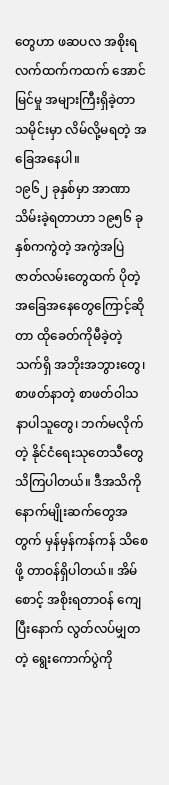တွေဟာ ဖဆပလ အစိုးရလက်ထက်ကထက် အောင်မြင်မှု အများကြီးရှိခဲ့တာ သမိုင်းမှာ လိမ်လို့မရတဲ့ အခြေအနေပါ။
၁၉၆၂ ခုနှစ်မှာ အာဏာသိမ်းခဲ့ရတာဟာ ၁၉၅၆ ခုနှစ်ကကွဲတဲ့ အကွဲအပြဲ ဇာတ်လမ်းတွေထက် ပိုတဲ့ အခြေအနေတွေကြောင့်ဆိုတာ ထိုခေတ်ကိုမီခဲ့တဲ့ သက်ရှိ အဘိုးအဘွားတွေ၊ စာဖတ်နာတဲ့ စာဖတ်ဝါသနာပါသူတွေ၊ ဘက်မလိုက်တဲ့ နိုင်ငံရေးသုတေသီတွေ သိကြပါတယ်။ ဒီအသိကို နောက်မျိုးဆက်တွေအတွက် မှန်မှန်ကန်ကန် သိစေဖို့ တာဝန်ရှိပါတယ်။ အိမ်စောင့် အစိုးရတာဝန် ကျေပြီးနောက် လွတ်လပ်မျှတတဲ့ ရွေးကောက်ပွဲကို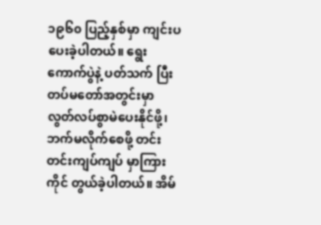၁၉၆၀ ပြည့်နှစ်မှာ ကျင်းပပေးခဲ့ပါတယ်။ ရွေးကောက်ပွဲနဲ့ ပတ်သက် ပြီး တပ်မတော်အတွင်းမှာ လွတ်လပ်စွာမဲပေးနိုင်ဖို့၊ ဘက်မလိုက်စေဖို့ တင်းတင်းကျပ်ကျပ် မှာကြားကိုင် တွယ်ခဲ့ပါတယ်။ အိမ်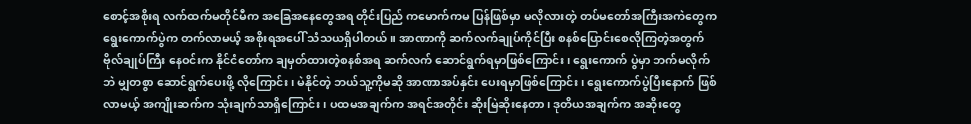စောင့်အစိုးရ လက်ထက်မတိုင်မီက အခြေအနေတွေအရ တိုင်းပြည် ကမောက်ကမ ပြန်ဖြစ်မှာ မလိုလားတဲ့ တပ်မတော်အကြီးအကဲတွေက ရွေးကောက်ပွဲက တက်လာမယ့် အစိုးရအပေါ် သံသယရှိပါတယ်။ အာဏာကို ဆက်လက်ချုပ်ကိုင်ပြီး စနစ်ပြောင်းစေလိုကြတဲ့အတွက် ဗိုလ်ချုပ်ကြီး နေဝင်းက နိုင်ငံတော်က ချမှတ်ထားတဲ့စနစ်အရ ဆက်လက် ဆောင်ရွက်ရမှာဖြစ်ကြောင်း၊ ရွေးကောက် ပွဲမှာ ဘက်မလိုက်ဘဲ မျှတစွာ ဆောင်ရွက်ပေးဖို့ လိုကြောင်း၊ မဲနိုင်တဲ့ ဘယ်သူ့ကိုမဆို အာဏာအပ်နှင်း ပေးရမှာဖြစ်ကြောင်း၊ ရွေးကောက်ပွဲပြီးနောက် ဖြစ်လာမယ့် အကျိုးဆက်က သုံးချက်သာရှိကြောင်း၊ ပထမအချက်က အရင်အတိုင်း ဆိုးမြဲဆိုးနေတာ၊ ဒုတိယအချက်က အဆိုးတွေ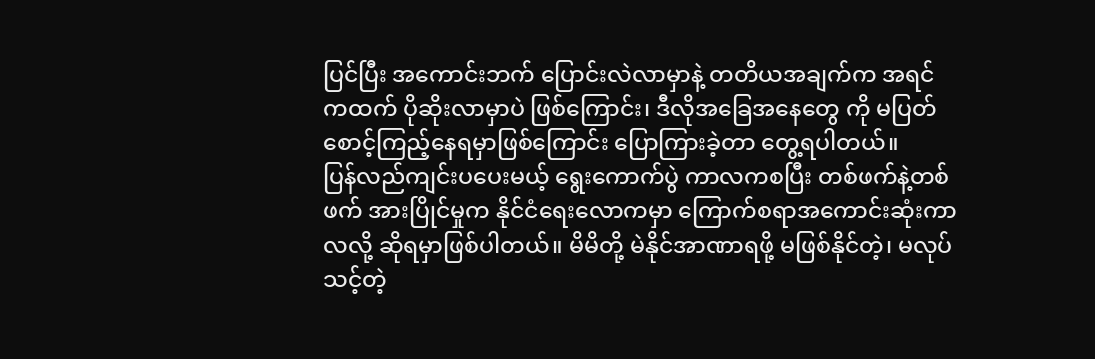ပြင်ပြီး အကောင်းဘက် ပြောင်းလဲလာမှာနဲ့ တတိယအချက်က အရင်ကထက် ပိုဆိုးလာမှာပဲ ဖြစ်ကြောင်း၊ ဒီလိုအခြေအနေတွေ ကို မပြတ်စောင့်ကြည့်နေရမှာဖြစ်ကြောင်း ပြောကြားခဲ့တာ တွေ့ရပါတယ်။
ပြန်လည်ကျင်းပပေးမယ့် ရွေးကောက်ပွဲ ကာလကစပြီး တစ်ဖက်နဲ့တစ်ဖက် အားပြိုင်မှုက နိုင်ငံရေးလောကမှာ ကြောက်စရာအကောင်းဆုံးကာလလို့ ဆိုရမှာဖြစ်ပါတယ်။ မိမိတို့ မဲနိုင်အာဏာရဖို့ မဖြစ်နိုင်တဲ့၊ မလုပ်သင့်တဲ့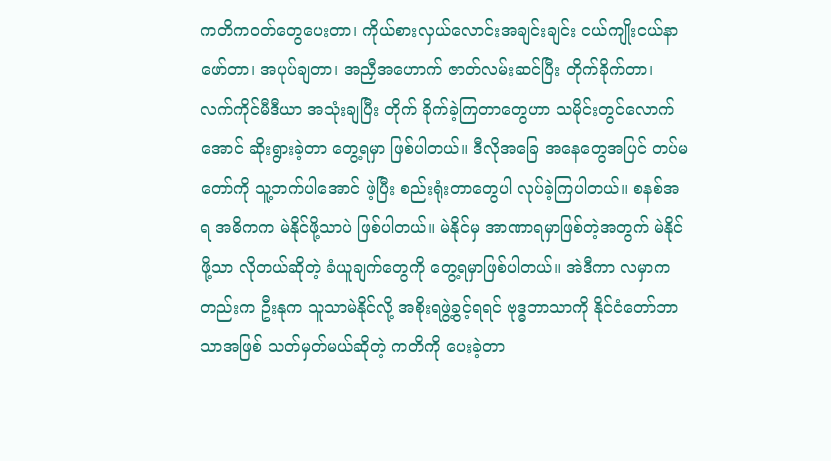ကတိကဝတ်တွေပေးတာ၊ ကိုယ်စားလှယ်လောင်းအချင်းချင်း ငယ်ကျိုးငယ်နာ ဖော်တာ၊ အပုပ်ချတာ၊ အညှီအဟောက် ဇာတ်လမ်းဆင်ပြီး တိုက်ခိုက်တာ၊ လက်ကိုင်မီဒီယာ အသုံးချပြီး တိုက် ခိုက်ခဲ့ကြတာတွေဟာ သမိုင်းတွင်လောက်အောင် ဆိုးရွားခဲ့တာ တွေ့ရမှာ ဖြစ်ပါတယ်။ ဒီလိုအခြေ အနေတွေအပြင် တပ်မတော်ကို သူ့ဘက်ပါအောင် ဖဲ့ပြီး စည်းရုံးတာတွေပါ လုပ်ခဲ့ကြပါတယ်။ စနစ်အရ အဓိကက မဲနိုင်ဖို့သာပဲ ဖြစ်ပါတယ်။ မဲနိုင်မှ အာဏာရမှာဖြစ်တဲ့အတွက် မဲနိုင်ဖို့သာ လိုတယ်ဆိုတဲ့ ခံယူချက်တွေကို တွေ့ရမှာဖြစ်ပါတယ်။ အဲဒီကာ လမှာကတည်းက ဦးနုက သူသာမဲနိုင်လို့ အစိုးရဖွဲ့ခွင့်ရရင် ဗုဒ္ဓဘာသာကို နိုင်ငံတော်ဘာသာအဖြစ် သတ်မှတ်မယ်ဆိုတဲ့ ကတိကို ပေးခဲ့တာ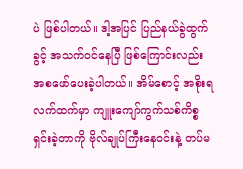ပဲ ဖြစ်ပါတယ်။ ဒါ့အပြင် ပြည်နယ်ခွဲထွက်ခွင့် အသက်ဝင်နေပြီ ဖြစ်ကြောင်းလည်း အစဖော်ပေးခဲ့ပါတယ်။ အိမ်စောင့် အစိုးရလက်ထက်မှာ ကျူးကျော်ကွက်သစ်ကိစ္စ ရှင်းခဲ့တာကို ဗိုလ်ချုပ်ကြီးနေဝင်းနဲ့ တပ်မ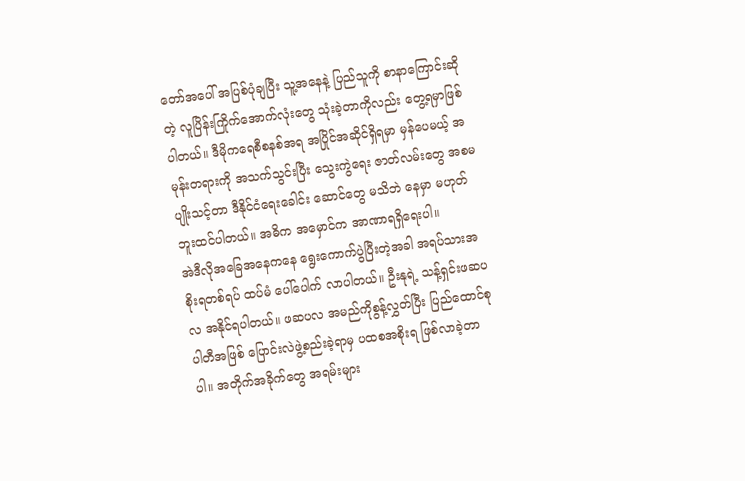တော်အပေါ် အပြစ်ပုံချပြီး သူ့အနေနဲ့ ပြည်သူကို စာနာကြောင်းဆိုတဲ့ လူပြိန်းကြိုက်အောက်လုံးတွေ သုံးခဲ့တာကိုလည်း တွေ့ရမှာဖြစ်ပါတယ်။ ဒီမိုကရေစီစနစ်အရ အပြိုင်အဆိုင်ရှိရမှာ မှန်ပေမယ့် အမုန်းတရားကို အသက်သွင်းပြီး သွေးကွဲရေး ဇာတ်လမ်းတွေ အစမပျိုးသင့်တာ ဒီနိုင်ငံရေးခေါင်း ဆောင်တွေ မသိဘဲ နေမှာ မဟုတ်ဘူးထင်ပါတယ်။ အဓိက အမှောင်က အာဏာရရှိရေးပါ။
အဲဒီလိုအခြေအနေကနေ ရွေးကောက်ပွဲပြီးတဲ့အခါ အရပ်သားအစိုးရတစ်ရပ် ထပ်မံ ပေါ်ပေါက် လာပါတယ်။ ဦးနုရဲ့ သန့်ရှင်းဖဆပလ အနိုင်ရပါတယ်။ ဖဆပလ အမည်ကိုစွန့်လွှတ်ပြီး ပြည်ထောင်စု ပါတီအဖြစ် ပြောင်းလဲဖွဲ့စည်းခဲ့ရာမှ ပထစအစိုးရ ဖြစ်လာခဲ့တာပါ။ အတိုက်အခိုက်တွေ အရမ်းများ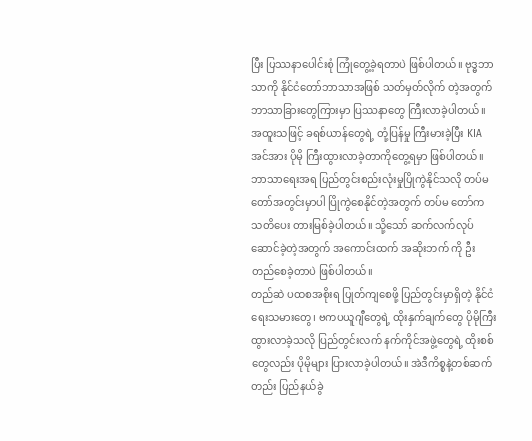ပြီး ပြဿနာပေါင်းစုံ ကြုံတွေ့ခဲ့ရတာပဲ ဖြစ်ပါတယ်။ ဗုဒ္ဓဘာသာကို နိုင်ငံတော်ဘာသာအဖြစ် သတ်မှတ်လိုက် တဲ့အတွက် ဘာသာခြားတွေကြားမှာ ပြဿနာတွေ ကြီးလာခဲ့ပါတယ်။ အထူးသဖြင့် ခရစ်ယာန်တွေရဲ့ တုံ့ပြန်မှု ကြီးမားခဲ့ပြီး KIA အင်အား ပိုမို ကြီးထွားလာခဲ့တာကိုတွေ့ရမှာ ဖြစ်ပါတယ်။ ဘာသာရေးအရ ပြည်တွင်းစည်းလုံးမှုပြိုကွဲနိုင်သလို တပ်မတော်အတွင်းမှာပါ ပြိုကွဲစေနိုင်တဲ့အတွက် တပ်မ တော်က သတိပေး တားမြစ်ခဲ့ပါတယ်။ သို့သော် ဆက်လက်လုပ်ဆောင်ခဲ့တဲ့အတွက် အကောင်းထက် အဆိုးဘက် ကို ဦးတည်စေခဲ့တာပဲ ဖြစ်ပါတယ်။
တည်ဆဲ ပထစအစိုးရ ပြုတ်ကျစေဖို့ ပြည်တွင်းမှာရှိတဲ့ နိုင်ငံရေးသမားတွေ၊ ဗကပယူဂျီတွေရဲ့ ထိုးနှက်ချက်တွေ ပိုမိုကြီးထွားလာခဲ့သလို ပြည်တွင်းလက် နက်ကိုင်အဖွဲ့တွေရဲ့ ထိုးစစ်တွေလည်း ပိုမိုများ ပြားလာခဲ့ပါတယ်။ အဲဒီကိစ္စနဲ့တစ်ဆက်တည်း ပြည်နယ်ခွဲ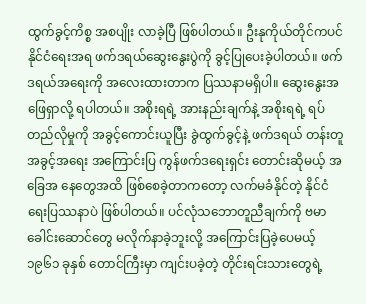ထွက်ခွင့်ကိစ္စ အစပျိုး လာခဲ့ပြီ ဖြစ်ပါတယ်။ ဦးနုကိုယ်တိုင်ကပင် နိုင်ငံရေးအရ ဖက်ဒရယ်ဆွေးနွေးပွဲကို ခွင့်ပြုပေးခဲ့ပါတယ်။ ဖက်ဒရယ်အရေးကို အလေးထားတာက ပြဿနာမရှိပါ။ ဆွေးနွေးအဖြေရှာလို့ ရပါတယ်။ အစိုးရရဲ့ အားနည်းချက်နဲ့ အစိုးရရဲ့ ရပ်တည်လိုမှုကို အခွင့်ကောင်းယူပြီး ခွဲထွက်ခွင့်နဲ့ ဖက်ဒရယ် တန်းတူအခွင့်အရေး အကြောင်းပြ ကွန်ဖက်ဒရေးရှင်း တောင်းဆိုမယ့် အခြေအ နေတွေအထိ ဖြစ်စေခဲ့တာကတော့ လက်မခံနိုင်တဲ့ နိုင်ငံ ရေးပြဿနာပဲ ဖြစ်ပါတယ်။ ပင်လုံသဘောတူညီချက်ကို ဗမာခေါင်းဆောင်တွေ မလိုက်နာခဲ့ဘူးလို့ အကြောင်းပြခဲ့ပေမယ့် ၁၉၆၁ ခုနှစ် တောင်ကြီးမှာ ကျင်းပခဲ့တဲ့ တိုင်းရင်းသားတွေရဲ့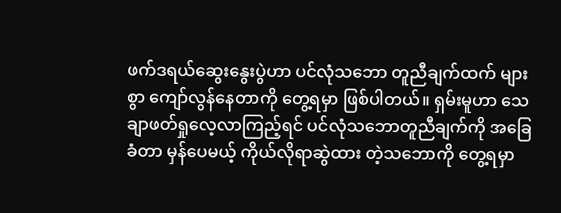ဖက်ဒရယ်ဆွေးနွေးပွဲဟာ ပင်လုံသဘော တူညီချက်ထက် များစွာ ကျော်လွန်နေတာကို တွေ့ရမှာ ဖြစ်ပါတယ်။ ရှမ်းမူဟာ သေချာဖတ်ရှုလေ့လာကြည့်ရင် ပင်လုံသဘောတူညီချက်ကို အခြေခံတာ မှန်ပေမယ့် ကိုယ်လိုရာဆွဲထား တဲ့သဘောကို တွေ့ရမှာ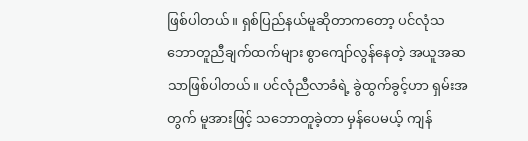ဖြစ်ပါတယ်။ ရှစ်ပြည်နယ်မူဆိုတာကတော့ ပင်လုံသဘောတူညီချက်ထက်များ စွာကျော်လွန်နေတဲ့ အယူအဆသာဖြစ်ပါတယ်။ ပင်လုံညီလာခံရဲ့ ခွဲထွက်ခွင့်ဟာ ရှမ်းအတွက် မူအားဖြင့် သဘောတူခဲ့တာ မှန်ပေမယ့် ကျန်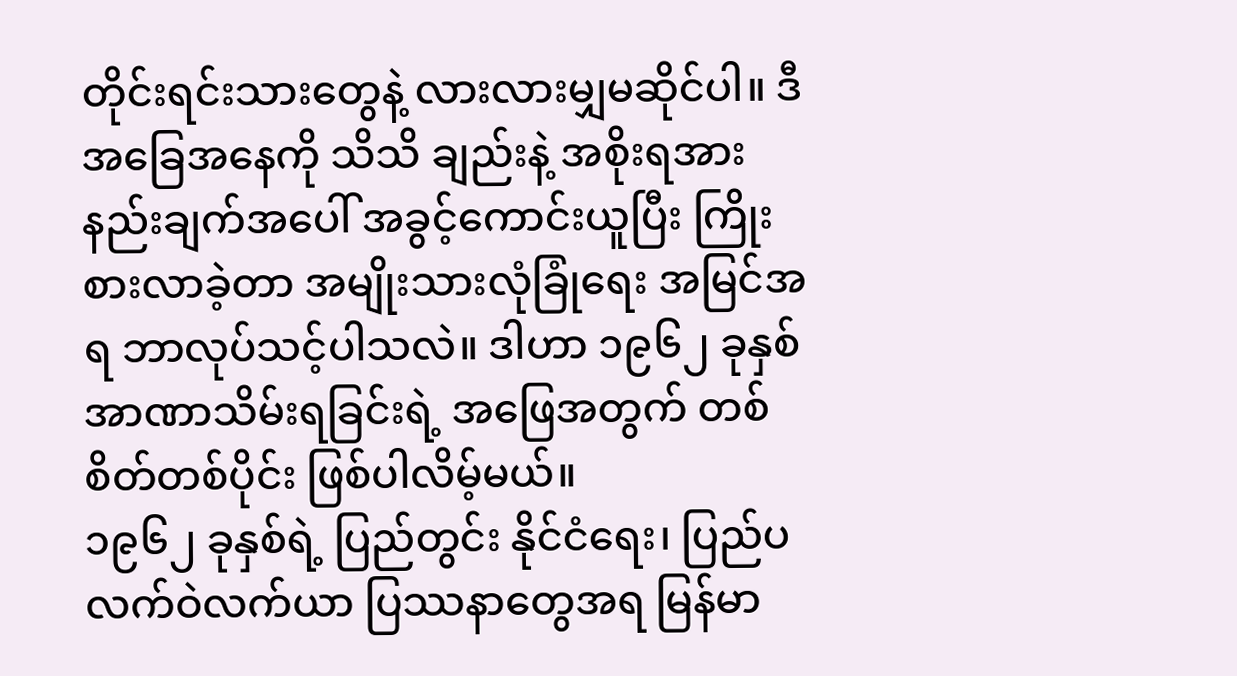တိုင်းရင်းသားတွေနဲ့ လားလားမျှမဆိုင်ပါ။ ဒီအခြေအနေကို သိသိ ချည်းနဲ့ အစိုးရအားနည်းချက်အပေါ် အခွင့်ကောင်းယူပြီး ကြိုးစားလာခဲ့တာ အမျိုးသားလုံခြုံရေး အမြင်အရ ဘာလုပ်သင့်ပါသလဲ။ ဒါဟာ ၁၉၆၂ ခုနှစ် အာဏာသိမ်းရခြင်းရဲ့ အဖြေအတွက် တစ်စိတ်တစ်ပိုင်း ဖြစ်ပါလိမ့်မယ်။
၁၉၆၂ ခုနှစ်ရဲ့ ပြည်တွင်း နိုင်ငံရေး၊ ပြည်ပ လက်ဝဲလက်ယာ ပြဿနာတွေအရ မြန်မာ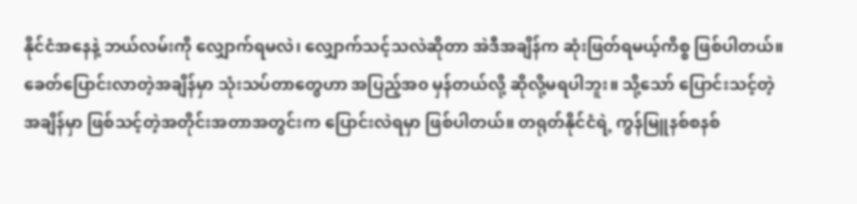နိုင်ငံအနေနဲ့ ဘယ်လမ်းကို လျှောက်ရမလဲ၊ လျှောက်သင့်သလဲဆိုတာ အဲဒီအချိန်က ဆုံးဖြတ်ရမယ့်ကိစ္စ ဖြစ်ပါတယ်။ ခေတ်ပြောင်းလာတဲ့အချိန်မှာ သုံးသပ်တာတွေဟာ အပြည့်အ၀ မှန်တယ်လို့ ဆိုလို့မရပါဘူး။ သို့သော် ပြောင်းသင့်တဲ့ အချိန်မှာ ဖြစ်သင့်တဲ့အတိုင်းအတာအတွင်းက ပြောင်းလဲရမှာ ဖြစ်ပါတယ်။ တရုတ်နိုင်ငံရဲ့ ကွန်မြူနစ်စနစ်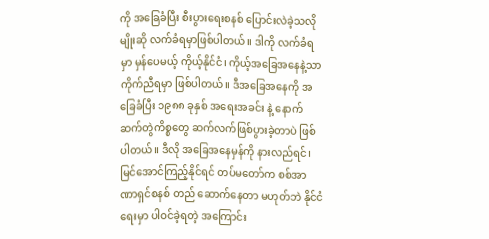ကို အခြေခံပြီး စီးပွားရေးစနစ် ပြောင်းလဲခဲ့သလိုမျိုးဆို လက်ခံရမှာဖြစ်ပါတယ်။ ဒါကို လက်ခံရမှာ မှန်ပေမယ့် ကိုယ့်နိုင်ငံ၊ ကိုယ့်အခြေအနေနဲ့သာ ကိုက်ညီရမှာ ဖြစ်ပါတယ်။ ဒီအခြေအနေကို အခြေခံပြီး ၁၉၈၈ ခုနှစ် အရေးအခင်း နဲ့ နောက်ဆက်တွဲကိစ္စတွေ ဆက်လက်ဖြစ်ပွားခဲ့တာပဲ ဖြစ်ပါတယ်။ ဒီလို အခြေအနေမှန်ကို နားလည်ရင်၊ မြင်အောင်ကြည့်နိုင်ရင် တပ်မတော်က စစ်အာဏာရှင်စနစ် တည် ဆောက်နေတာ မဟုတ်ဘဲ နိုင်ငံရေးမှာ ပါဝင်ခဲ့ရတဲ့ အကြောင်း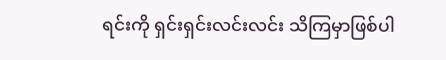ရင်းကို ရှင်းရှင်းလင်းလင်း သိကြမှာဖြစ်ပါ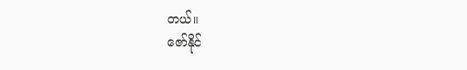တယ်။
ဇော်နိုင်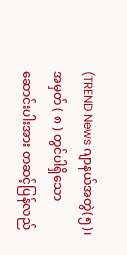(TREND News ဂျာနယ်အတွဲ(၅)၊ အမှတ် ( ၈ ) တွင်ပါရှိသော ဆောင်းပါးအား တဆင့်ပြန်လည်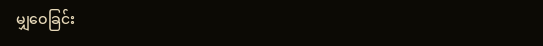မျှဝေခြင်း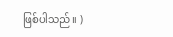ဖြစ်ပါသည်။ )